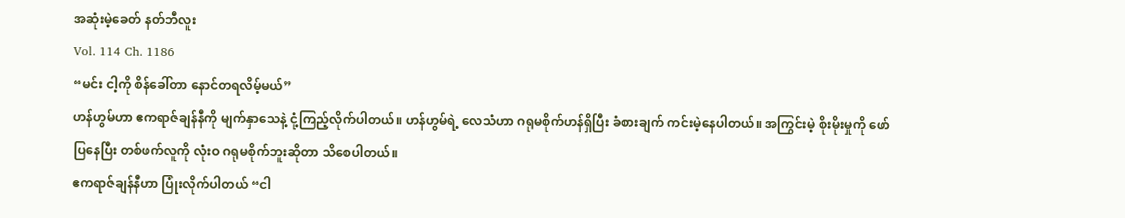အဆုံးမဲ့ခေတ် နတ်ဘီလူး
Vol. 114 Ch. 1186
“မင်း ငါ့ကို စိန်ခေါ်တာ နောင်တရလိမ့်မယ်”
ဟန်ဟွမ်ဟာ ဧကရာဇ်ချန်နီကို မျက်နှာသေနဲ့ ငုံ့ကြည့်လိုက်ပါတယ်။ ဟန်ဟွမ်ရဲ့ လေသံဟာ ဂရုမစိုက်ဟန်ရှိပြီး ခံစားချက် ကင်းမဲ့နေပါတယ်။ အကြွင်းမဲ့ စိုးမိုးမှုကို ဖော်ပြနေပြီး တစ်ဖက်လူကို လုံးဝ ဂရုမစိုက်ဘူးဆိုတာ သိစေပါတယ်။
ဧကရာဇ်ချန်နီဟာ ပြုံးလိုက်ပါတယ် “ငါ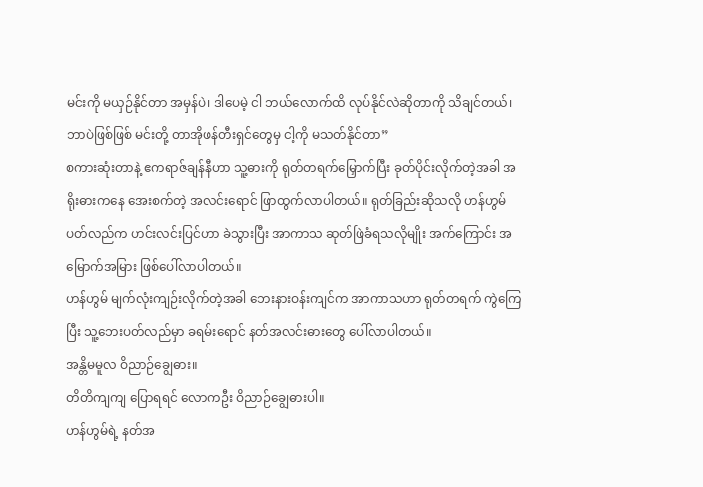မင်းကို မယှဉ်နိုင်တာ အမှန်ပဲ၊ ဒါပေမဲ့ ငါ ဘယ်လောက်ထိ လုပ်နိုင်လဲဆိုတာကို သိချင်တယ်၊ ဘာပဲဖြစ်ဖြစ် မင်းတို့ တာအိုဖန်တီးရှင်တွေမှ ငါ့ကို မသတ်နိုင်တာ”
စကားဆုံးတာနဲ့ ဧကရာဇ်ချန်နီဟာ သူ့ဓားကို ရုတ်တရက်မြှောက်ပြီး ခုတ်ပိုင်းလိုက်တဲ့အခါ အရိုးဓားကနေ အေးစက်တဲ့ အလင်းရောင် ဖြာထွက်လာပါတယ်။ ရုတ်ခြည်းဆိုသလို ဟန်ဟွမ် ပတ်လည်က ဟင်းလင်းပြင်ဟာ ခဲသွားပြီး အာကာသ ဆုတ်ဖြဲခံရသလိုမျိုး အက်ကြောင်း အမြောက်အမြား ဖြစ်ပေါ်လာပါတယ်။
ဟန်ဟွမ် မျက်လုံးကျဉ်းလိုက်တဲ့အခါ ဘေးနားဝန်းကျင်က အာကာသဟာ ရုတ်တရက် ကွဲကြေပြီး သူ့ဘေးပတ်လည်မှာ ခရမ်းရောင် နတ်အလင်းဓားတွေ ပေါ်လာပါတယ်။
အန္တိမမူလ ဝိညာဉ်ချွေဓား။
တိတိကျကျ ပြောရရင် လောကဦး ဝိညာဉ်ချွေဓားပါ။
ဟန်ဟွမ်ရဲ့ နတ်အ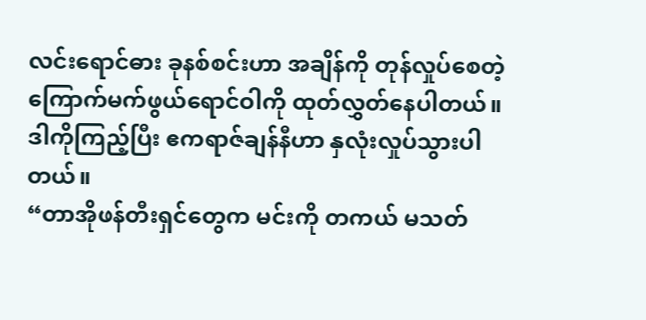လင်းရောင်ဓား ခုနစ်စင်းဟာ အချိန်ကို တုန်လှုပ်စေတဲ့ ကြောက်မက်ဖွယ်ရောင်ဝါကို ထုတ်လွှတ်နေပါတယ်။ ဒါကိုကြည့်ပြီး ဧကရာဇ်ချန်နီဟာ နှလုံးလှုပ်သွားပါတယ်။
“တာအိုဖန်တီးရှင်တွေက မင်းကို တကယ် မသတ်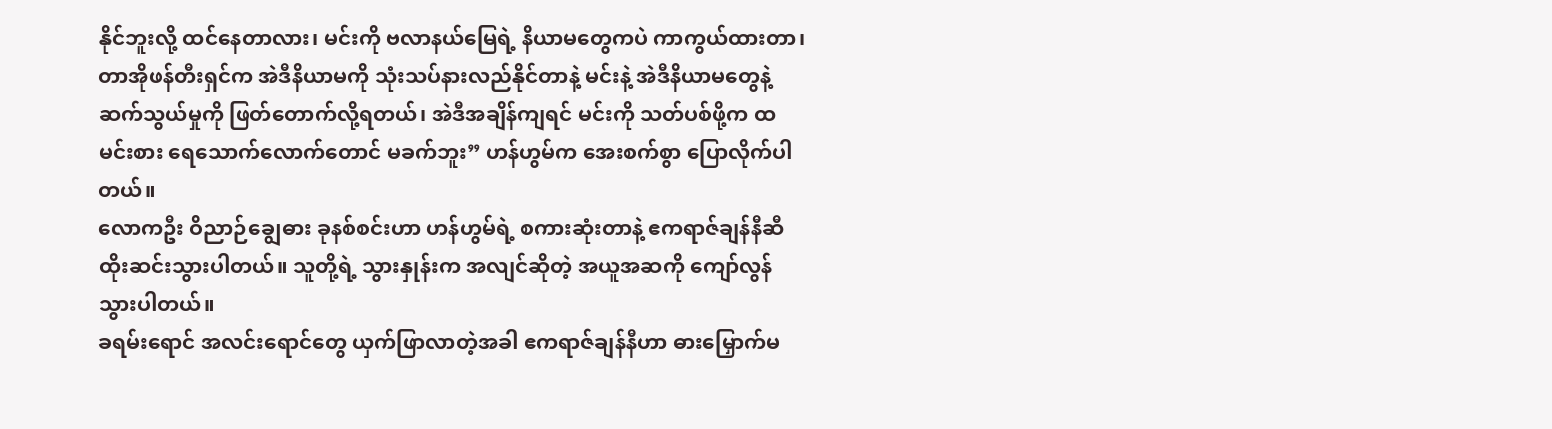နိုင်ဘူးလို့ ထင်နေတာလား၊ မင်းကို ဗလာနယ်မြေရဲ့ နိယာမတွေကပဲ ကာကွယ်ထားတာ၊ တာအိုဖန်တီးရှင်က အဲဒီနိယာမကို သုံးသပ်နားလည်နိုင်တာနဲ့ မင်းနဲ့ အဲဒီနိယာမတွေနဲ့ ဆက်သွယ်မှုကို ဖြတ်တောက်လို့ရတယ်၊ အဲဒီအချိန်ကျရင် မင်းကို သတ်ပစ်ဖို့က ထမင်းစား ရေသောက်လောက်တောင် မခက်ဘူး” ဟန်ဟွမ်က အေးစက်စွာ ပြောလိုက်ပါတယ်။
လောကဦး ဝိညာဉ်ချွေဓား ခုနစ်စင်းဟာ ဟန်ဟွမ်ရဲ့ စကားဆုံးတာနဲ့ ဧကရာဇ်ချန်နီဆီ ထိုးဆင်းသွားပါတယ်။ သူတို့ရဲ့ သွားနှုန်းက အလျင်ဆိုတဲ့ အယူအဆကို ကျော်လွန်သွားပါတယ်။
ခရမ်းရောင် အလင်းရောင်တွေ ယှက်ဖြာလာတဲ့အခါ ဧကရာဇ်ချန်နီဟာ ဓားမြှောက်မ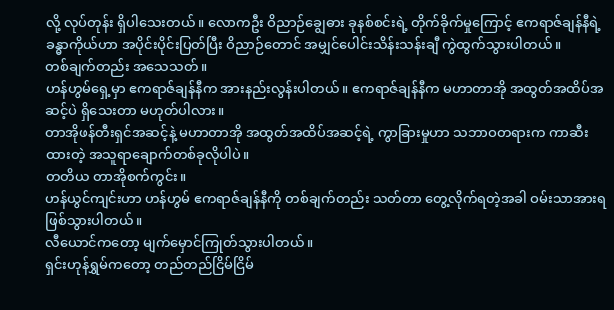လို့ လုပ်တုန်း ရှိပါသေးတယ်။ လောကဦး ဝိညာဉ်ချွေဓား ခုနစ်စင်းရဲ့ တိုက်ခိုက်မှုကြောင့် ဧကရာဇ်ချန်နီရဲ့ ခန္ဓာကိုယ်ဟာ အပိုင်းပိုင်းပြတ်ပြီး ဝိညာဉ်တောင် အမျှင်ပေါင်းသိန်းသန်းချီ ကွဲထွက်သွားပါတယ်။
တစ်ချက်တည်း အသေသတ်။
ဟန်ဟွမ်ရှေ့မှာ ဧကရာဇ်ချန်နီက အားနည်းလွန်းပါတယ်။ ဧကရာဇ်ချန်နီက မဟာတာအို အထွတ်အထိပ်အဆင့်ပဲ ရှိသေးတာ မဟုတ်ပါလား။
တာအိုဖန်တီးရှင်အဆင့်နဲ့ မဟာတာအို အထွတ်အထိပ်အဆင့်ရဲ့ ကွာခြားမှုဟာ သဘာဝတရားက ကာဆီးထားတဲ့ အသူရာချောက်တစ်ခုလိုပါပဲ။
တတိယ တာအိုစက်ကွင်း။
ဟန်ယွင်ကျင်းဟာ ဟန်ဟွမ် ဧကရာဇ်ချန်နီကို တစ်ချက်တည်း သတ်တာ တွေ့လိုက်ရတဲ့အခါ ဝမ်းသာအားရ ဖြစ်သွားပါတယ်။
လီယောင်ကတော့ မျက်မှောင်ကြုတ်သွားပါတယ်။
ရှင်းဟုန်ရွှမ်ကတော့ တည်တည်ငြိမ်ငြိမ်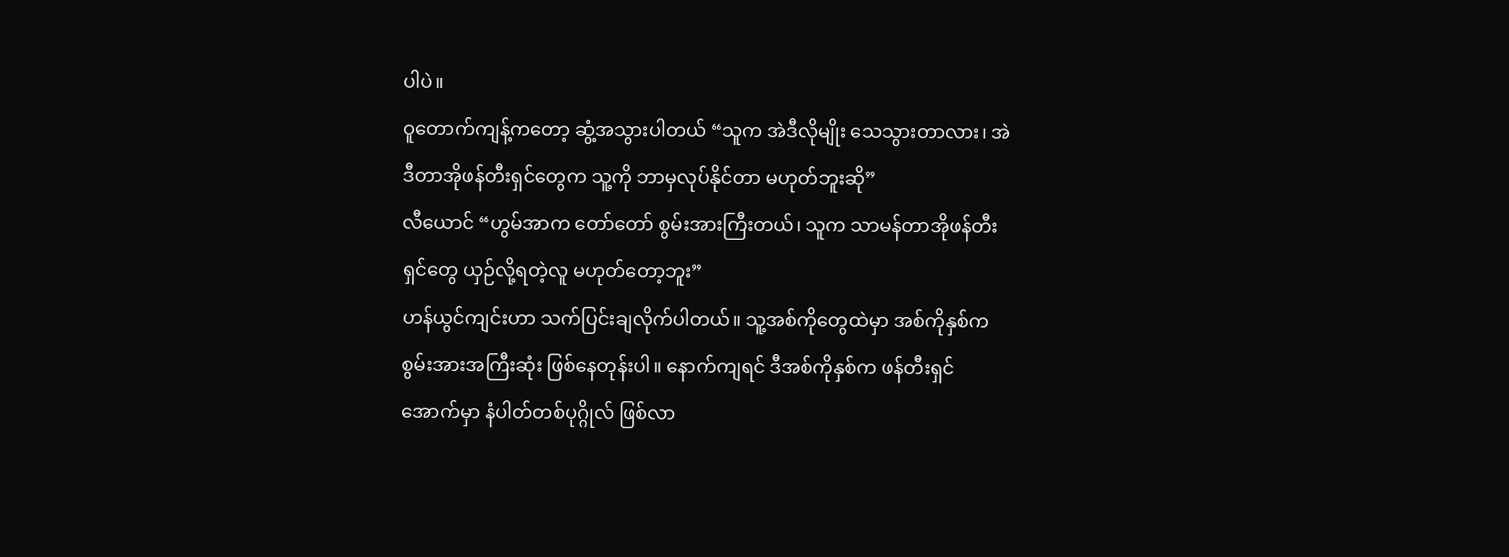ပါပဲ။
ဝူတောက်ကျန့်ကတော့ ဆွံ့အသွားပါတယ် “သူက အဲဒီလိုမျိုး သေသွားတာလား၊ အဲဒီတာအိုဖန်တီးရှင်တွေက သူ့ကို ဘာမှလုပ်နိုင်တာ မဟုတ်ဘူးဆို”
လီယောင် “ဟွမ်အာက တော်တော် စွမ်းအားကြီးတယ်၊ သူက သာမန်တာအိုဖန်တီးရှင်တွေ ယှဉ်လို့ရတဲ့လူ မဟုတ်တော့ဘူး”
ဟန်ယွင်ကျင်းဟာ သက်ပြင်းချလိုက်ပါတယ်။ သူ့အစ်ကိုတွေထဲမှာ အစ်ကိုနှစ်က စွမ်းအားအကြီးဆုံး ဖြစ်နေတုန်းပါ။ နောက်ကျရင် ဒီအစ်ကိုနှစ်က ဖန်တီးရှင်အောက်မှာ နံပါတ်တစ်ပုဂ္ဂိုလ် ဖြစ်လာ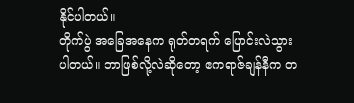နိုင်ပါတယ်။
တိုက်ပွဲ အခြေအနေက ရုတ်တရက် ပြောင်းလဲသွားပါတယ်။ ဘာဖြစ်လို့လဲဆိုတော့ ဧကရာဇ်ချန်နီက တ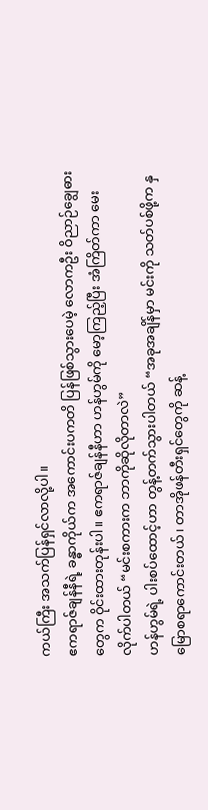ကယ်ကြီး အသက်ပြန်ရှင်လာလို့ပါ။
ဧကရာဇ်ချန်နီရဲ့ ခန္ဓာကိုယ်က အကောင်းပကတိ ပြန်ဖြစ်သွားပေမဲ့ လောကဦး ဝိညာဉ်ချွေဓားတွေက ဝိုင်းထားတုန်းပါ။ ဧကရာဇ်ချန်နီဟာ ဟန်ဟွမ်ကို မော့ကြည့်ပြီး အံကြိတ်ကာ မေးလိုက်ပါတယ် “မင်းစကားက ဘာကိုဆိုလိုတာလဲ”
ဟန်ဟွမ်ရဲ့ ပါးစပ်ထောင့်ဟာ တွန့်တက်သွားပါတယ် “အခုအချိန်မှာ မင်းကို သတ်ပစ်ဖို့က နှမြောစရာကောင်းတယ်၊ တာအိုဖန်တီးရှင်တွေကို ဆန့်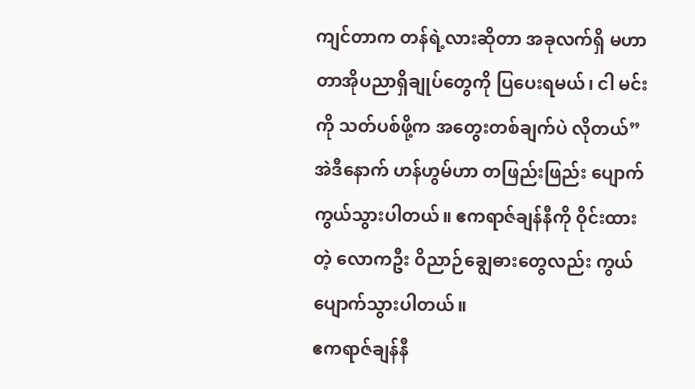ကျင်တာက တန်ရဲ့လားဆိုတာ အခုလက်ရှိ မဟာတာအိုပညာရှိချုပ်တွေကို ပြပေးရမယ်၊ ငါ မင်းကို သတ်ပစ်ဖို့က အတွေးတစ်ချက်ပဲ လိုတယ်”
အဲဒီနောက် ဟန်ဟွမ်ဟာ တဖြည်းဖြည်း ပျောက်ကွယ်သွားပါတယ်။ ဧကရာဇ်ချန်နီကို ဝိုင်းထားတဲ့ လောကဦး ဝိညာဉ်ချွေဓားတွေလည်း ကွယ်ပျောက်သွားပါတယ်။
ဧကရာဇ်ချန်နီ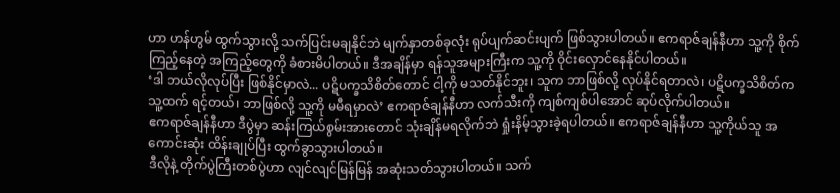ဟာ ဟန်ဟွမ် ထွက်သွားလို့ သက်ပြင်းမချနိုင်ဘဲ မျက်နှာတစ်ခုလုံး ရုပ်ပျက်ဆင်းပျက် ဖြစ်သွားပါတယ်။ ဧကရာဇ်ချန်နီဟာ သူ့ကို စိုက်ကြည့်နေတဲ့ အကြည့်တွေကို ခံစားမိပါတယ်။ ဒီအချိန်မှာ ရန်သူအများကြီးက သူ့ကို ဝိုင်းလှောင်နေနိုင်ပါတယ်။
‘ဒါ ဘယ်လိုလုပ်ပြီး ဖြစ်နိုင်မှာလဲ... ပဋိပက္ခသိစိတ်တောင် ငါ့ကို မသတ်နိုင်ဘူး၊ သူက ဘာဖြစ်လို့ လုပ်နိုင်ရတာလဲ၊ ပဋိပက္ခသိစိတ်က သူ့ထက် ရင့်တယ်၊ ဘာဖြစ်လို့ သူ့ကို မမီရမှာလဲ’ ဧကရာဇ်ချန်နီဟာ လက်သီးကို ကျစ်ကျစ်ပါအောင် ဆုပ်လိုက်ပါတယ်။
ဧကရာဇ်ချန်နီဟာ ဒီပွဲမှာ ဆန်းကြယ်စွမ်းအားတောင် သုံးချိန်မရလိုက်ဘဲ ရှုံးနိမ့်သွားခဲ့ရပါတယ်။ ဧကရာဇ်ချန်နီဟာ သူ့ကိုယ်သူ အကောင်းဆုံး ထိန်းချုပ်ပြီး ထွက်ခွာသွားပါတယ်။
ဒီလိုနဲ့ တိုက်ပွဲကြီးတစ်ပွဲဟာ လျင်လျင်မြန်မြန် အဆုံးသတ်သွားပါတယ်။ သက်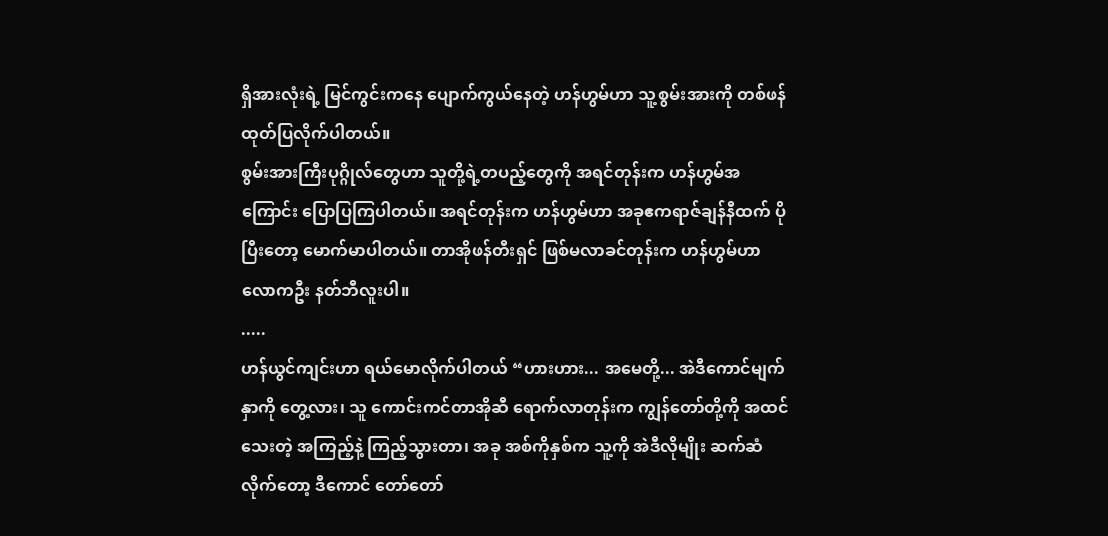ရှိအားလုံးရဲ့ မြင်ကွင်းကနေ ပျောက်ကွယ်နေတဲ့ ဟန်ဟွမ်ဟာ သူ့စွမ်းအားကို တစ်ဖန် ထုတ်ပြလိုက်ပါတယ်။
စွမ်းအားကြီးပုဂ္ဂိုလ်တွေဟာ သူတို့ရဲ့တပည့်တွေကို အရင်တုန်းက ဟန်ဟွမ်အကြောင်း ပြောပြကြပါတယ်။ အရင်တုန်းက ဟန်ဟွမ်ဟာ အခုဧကရာဇ်ချန်နီထက် ပိုပြီးတော့ မောက်မာပါတယ်။ တာအိုဖန်တီးရှင် ဖြစ်မလာခင်တုန်းက ဟန်ဟွမ်ဟာ လောကဦး နတ်ဘီလူးပါ။
.....
ဟန်ယွင်ကျင်းဟာ ရယ်မောလိုက်ပါတယ် “ဟားဟား... အမေတို့... အဲဒီကောင်မျက်နှာကို တွေ့လား၊ သူ ကောင်းကင်တာအိုဆီ ရောက်လာတုန်းက ကျွန်တော်တို့ကို အထင်သေးတဲ့ အကြည့်နဲ့ ကြည့်သွားတာ၊ အခု အစ်ကိုနှစ်က သူ့ကို အဲဒီလိုမျိုး ဆက်ဆံလိုက်တော့ ဒီကောင် တော်တော်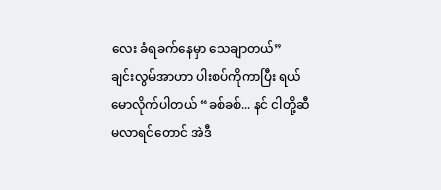လေး ခံရခက်နေမှာ သေချာတယ်”
ချင်းလွမ်အာဟာ ပါးစပ်ကိုကာပြီး ရယ်မောလိုက်ပါတယ် “ခစ်ခစ်... နင် ငါတို့ဆီ မလာရင်တောင် အဲဒီ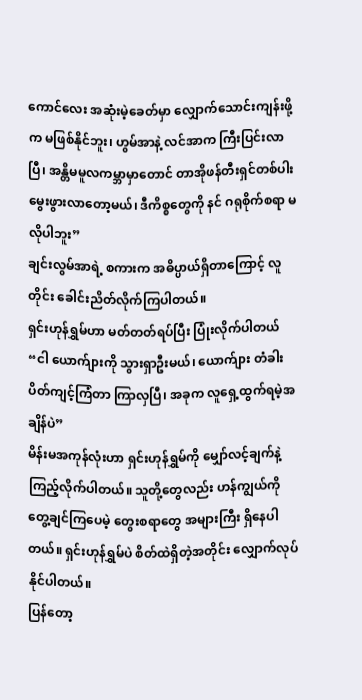ကောင်လေး အဆုံးမဲ့ခေတ်မှာ လျှောက်သောင်းကျန်းဖို့က မဖြစ်နိုင်ဘူး၊ ဟွမ်အာနဲ့ လင်အာက ကြီးပြင်းလာပြီ၊ အန္တိမမူလကမ္ဘာမှာတောင် တာအိုဖန်တီးရှင်တစ်ပါး မွေးဖွားလာတော့မယ်၊ ဒီကိစ္စတွေကို နင် ဂရုစိုက်စရာ မလိုပါဘူး”
ချင်းလွမ်အာရဲ့ စကားက အဓိပ္ပာယ်ရှိတာကြောင့် လူတိုင်း ခေါင်းညိတ်လိုက်ကြပါတယ်။
ရှင်းဟုန်ရွှမ်ဟာ မတ်တတ်ရပ်ပြီး ပြုံးလိုက်ပါတယ် “ငါ ယောက်ျားကို သွားရှာဦးမယ်၊ ယောက်ျား တံခါးပိတ်ကျင့်ကြံတာ ကြာလှပြီ၊ အခုက လူရှေ့ထွက်ရမဲ့အချိန်ပဲ”
မိန်းမအကုန်လုံးဟာ ရှင်းဟုန်ရွှမ်ကို မျှော်လင့်ချက်နဲ့ ကြည့်လိုက်ပါတယ်။ သူတို့တွေလည်း ဟန်ကျွယ်ကို တွေ့ချင်ကြပေမဲ့ တွေးစရာတွေ အများကြီး ရှိနေပါတယ်။ ရှင်းဟုန်ရွှမ်ပဲ စိတ်ထဲရှိတဲ့အတိုင်း လျှောက်လုပ်နိုင်ပါတယ်။
ပြန်တော့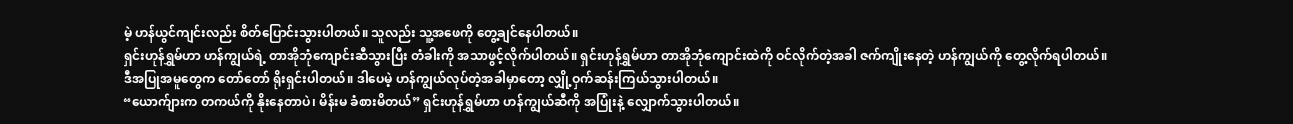မဲ့ ဟန်ယွင်ကျင်းလည်း စိတ်ပြောင်းသွားပါတယ်။ သူလည်း သူ့အဖေကို တွေ့ချင်နေပါတယ်။
ရှင်းဟုန်ရွှမ်ဟာ ဟန်ကျွယ်ရဲ့ တာအိုဘုံကျောင်းဆီသွားပြီး တံခါးကို အသာဖွင့်လိုက်ပါတယ်။ ရှင်းဟုန်ရွှမ်ဟာ တာအိုဘုံကျောင်းထဲကို ဝင်လိုက်တဲ့အခါ ဇက်ကျိုးနေတဲ့ ဟန်ကျွယ်ကို တွေ့လိုက်ရပါတယ်။
ဒီအပြုအမူတွေက တော်တော် ရိုးရှင်းပါတယ်။ ဒါပေမဲ့ ဟန်ကျွယ်လုပ်တဲ့အခါမှာတော့ လျှို့ဝှက်ဆန်းကြယ်သွားပါတယ်။
“ယောက်ျားက တကယ်ကို နိုးနေတာပဲ၊ မိန်းမ ခံစားမိတယ်” ရှင်းဟုန်ရွှမ်ဟာ ဟန်ကျွယ်ဆီကို အပြုံးနဲ့ လျှောက်သွားပါတယ်။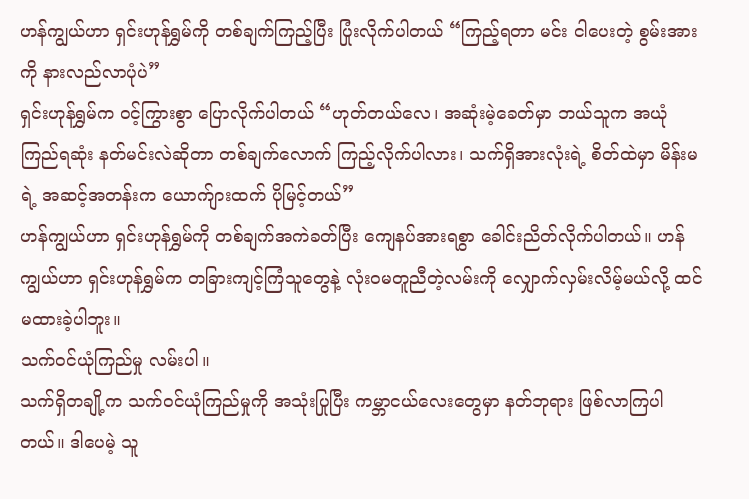ဟန်ကျွယ်ဟာ ရှင်းဟုန်ရွှမ်ကို တစ်ချက်ကြည့်ပြီး ပြုံးလိုက်ပါတယ် “ကြည့်ရတာ မင်း ငါပေးတဲ့ စွမ်းအားကို နားလည်လာပုံပဲ”
ရှင်းဟုန်ရွှမ်က ဝင့်ကြွားစွာ ပြောလိုက်ပါတယ် “ဟုတ်တယ်လေ၊ အဆုံးမဲ့ခေတ်မှာ ဘယ်သူက အယုံကြည်ရဆုံး နတ်မင်းလဲဆိုတာ တစ်ချက်လောက် ကြည့်လိုက်ပါလား၊ သက်ရှိအားလုံးရဲ့ စိတ်ထဲမှာ မိန်းမရဲ့ အဆင့်အတန်းက ယောက်ျားထက် ပိုမြင့်တယ်”
ဟန်ကျွယ်ဟာ ရှင်းဟုန်ရွှမ်ကို တစ်ချက်အကဲခတ်ပြီး ကျေနပ်အားရစွာ ခေါင်းညိတ်လိုက်ပါတယ်။ ဟန်ကျွယ်ဟာ ရှင်းဟုန်ရွှမ်က တခြားကျင့်ကြံသူတွေနဲ့ လုံးဝမတူညီတဲ့လမ်းကို လျှောက်လှမ်းလိမ့်မယ်လို့ ထင်မထားခဲ့ပါဘူး။
သက်ဝင်ယုံကြည်မှု လမ်းပါ။
သက်ရှိတချို့က သက်ဝင်ယုံကြည်မှုကို အသုံးပြုပြီး ကမ္ဘာငယ်လေးတွေမှာ နတ်ဘုရား ဖြစ်လာကြပါတယ်။ ဒါပေမဲ့ သူ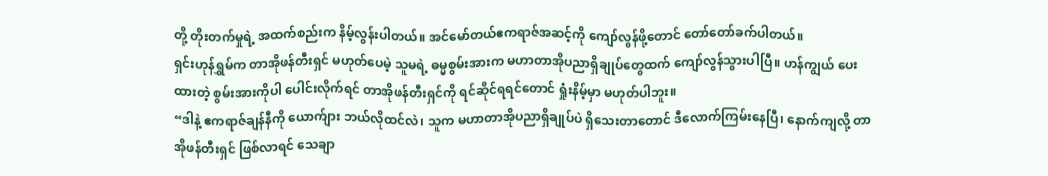တို့ တိုးတက်မှုရဲ့ အထက်စည်းက နိမ့်လွန်းပါတယ်။ အင်မော်တယ်ဧကရာဇ်အဆင့်ကို ကျော်လွန်ဖို့တောင် တော်တော်ခက်ပါတယ်။
ရှင်းဟုန်ရွှမ်က တာအိုဖန်တီးရှင် မဟုတ်ပေမဲ့ သူမရဲ့ ဓမ္မစွမ်းအားက မဟာတာအိုပညာရှိချုပ်တွေထက် ကျော်လွန်သွားပါပြီ။ ဟန်ကျွယ် ပေးထားတဲ့ စွမ်းအားကိုပါ ပေါင်းလိုက်ရင် တာအိုဖန်တီးရှင်ကို ရင်ဆိုင်ရရင်တောင် ရှုံးနိမ့်မှာ မဟုတ်ပါဘူး။
“ဒါနဲ့ ဧကရာဇ်ချန်နီကို ယောက်ျား ဘယ်လိုထင်လဲ၊ သူက မဟာတာအိုပညာရှိချုပ်ပဲ ရှိသေးတာတောင် ဒီလောက်ကြမ်းနေပြီ၊ နောက်ကျလို့ တာအိုဖန်တီးရှင် ဖြစ်လာရင် သေချာ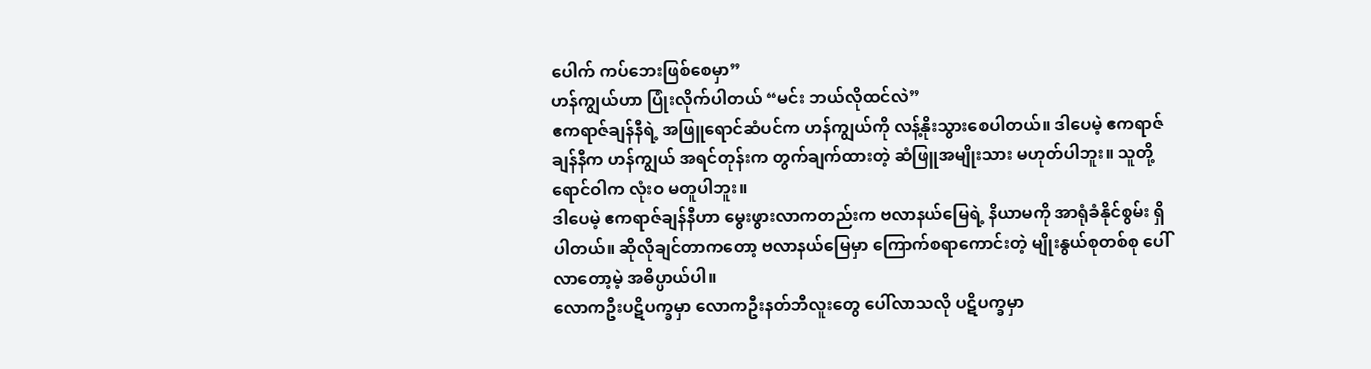ပေါက် ကပ်ဘေးဖြစ်စေမှာ”
ဟန်ကျွယ်ဟာ ပြုံးလိုက်ပါတယ် “မင်း ဘယ်လိုထင်လဲ”
ဧကရာဇ်ချန်နီရဲ့ အဖြူရောင်ဆံပင်က ဟန်ကျွယ်ကို လန့်နိုးသွားစေပါတယ်။ ဒါပေမဲ့ ဧကရာဇ်ချန်နီက ဟန်ကျွယ် အရင်တုန်းက တွက်ချက်ထားတဲ့ ဆံဖြူအမျိုးသား မဟုတ်ပါဘူး။ သူတို့ရောင်ဝါက လုံးဝ မတူပါဘူး။
ဒါပေမဲ့ ဧကရာဇ်ချန်နီဟာ မွေးဖွားလာကတည်းက ဗလာနယ်မြေရဲ့ နိယာမကို အာရုံခံနိုင်စွမ်း ရှိပါတယ်။ ဆိုလိုချင်တာကတော့ ဗလာနယ်မြေမှာ ကြောက်စရာကောင်းတဲ့ မျိုးနွယ်စုတစ်စု ပေါ်လာတော့မဲ့ အဓိပ္ပာယ်ပါ။
လောကဦးပဋိပက္ခမှာ လောကဦးနတ်ဘီလူးတွေ ပေါ်လာသလို ပဋိပက္ခမှာ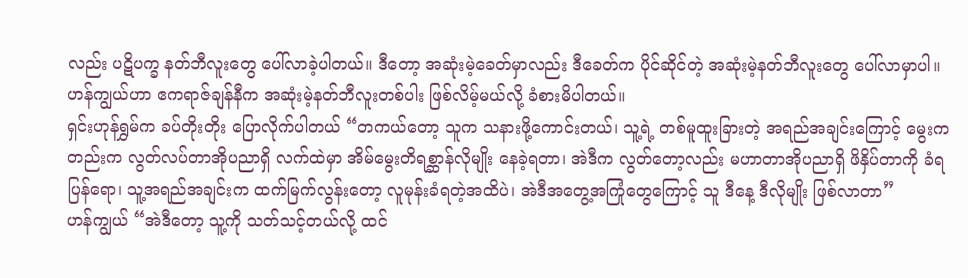လည်း ပဋိပက္ခ နတ်ဘီလူးတွေ ပေါ်လာခဲ့ပါတယ်။ ဒီတော့ အဆုံးမဲ့ခေတ်မှာလည်း ဒီခေတ်က ပိုင်ဆိုင်တဲ့ အဆုံးမဲ့နတ်ဘီလူးတွေ ပေါ်လာမှာပါ။
ဟန်ကျွယ်ဟာ ဧကရာဇ်ချန်နီက အဆုံးမဲ့နတ်ဘီလူးတစ်ပါး ဖြစ်လိမ့်မယ်လို့ ခံစားမိပါတယ်။
ရှင်းဟုန်ရွှမ်က ခပ်တိုးတိုး ပြောလိုက်ပါတယ် “တကယ်တော့ သူက သနားဖို့ကောင်းတယ်၊ သူ့ရဲ့ တစ်မူထူးခြားတဲ့ အရည်အချင်းကြောင့် မွေးကတည်းက လွတ်လပ်တာအိုပညာရှိ လက်ထဲမှာ အိမ်မွေးတိရစ္ဆာန်လိုမျိုး နေခဲ့ရတာ၊ အဲဒီက လွတ်တော့လည်း မဟာတာအိုပညာရှိ ဖိနှိပ်တာကို ခံရပြန်ရော၊ သူ့အရည်အချင်းက ထက်မြက်လွန်းတော့ လူမုန်းခံရတဲ့အထိပဲ၊ အဲဒီအတွေ့အကြုံတွေကြောင့် သူ ဒီနေ့ ဒီလိုမျိုး ဖြစ်လာတာ”
ဟန်ကျွယ် “အဲဒီတော့ သူ့ကို သတ်သင့်တယ်လို့ ထင်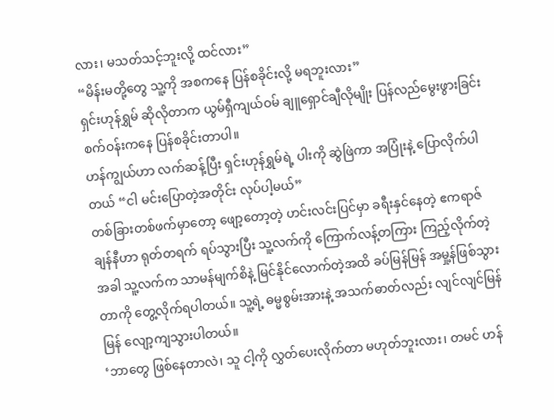လား၊ မသတ်သင့်ဘူးလို့ ထင်လား”
“မိန်းမတို့တွေ သူ့ကို အစကနေ ပြန်စခိုင်းလို့ မရဘူးလား”
ရှင်းဟုန်ရွှမ် ဆိုလိုတာက ယွမ်ရှီကျယ်ဝမ် ချူရှောင်ချီလိုမျိုး ပြန်လည်မွေးဖွားခြင်း စက်ဝန်းကနေ ပြန်စခိုင်းတာပါ။
ဟန်ကျွယ်ဟာ လက်ဆန့်ပြီး ရှင်းဟုန်ရွှမ်ရဲ့ ပါးကို ဆွဲဖြဲကာ အပြုံးနဲ့ ပြောလိုက်ပါတယ် “ငါ မင်းပြောတဲ့အတိုင်း လုပ်ပါ့မယ်”
တစ်ခြားတစ်ဖက်မှာတော့ ဖျော့တော့တဲ့ ဟင်းလင်းပြင်မှာ ခရီးနှင်နေတဲ့ ဧကရာဇ်ချန်နီဟာ ရုတ်တရက် ရပ်သွားပြီး သူ့လက်ကို ကြောက်လန့်တကြား ကြည့်လိုက်တဲ့အခါ သူ့လက်က သာမန်မျက်စိနဲ့ မြင်နိုင်လောက်တဲ့အထိ ခပ်မြန်မြန် အမှု့န်ဖြစ်သွားတာကို တွေ့လိုက်ရပါတယ်။ သူ့ရဲ့ ဓမ္မစွမ်းအားနဲ့ အသက်ဓာတ်လည်း လျင်လျင်မြန်မြန် လျော့ကျသွားပါတယ်။
‘ဘာတွေ ဖြစ်နေတာလဲ၊ သူ ငါ့ကို လွှတ်ပေးလိုက်တာ မဟုတ်ဘူးလား၊ တမင် ဟန်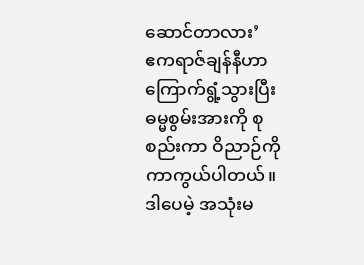ဆောင်တာလား’
ဧကရာဇ်ချန်နီဟာ ကြောက်ရွံ့သွားပြီး ဓမ္မစွမ်းအားကို စုစည်းကာ ဝိညာဉ်ကို ကာကွယ်ပါတယ်။ ဒါပေမဲ့ အသုံးမ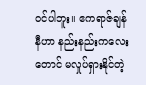ဝင်ပါဘူး။ ဧကရာဇ်ချန်နီဟာ နည်းနည်းကလေးတောင် မလှုပ်ရှားနိုင်တဲ့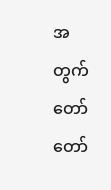အတွက် တော်တော်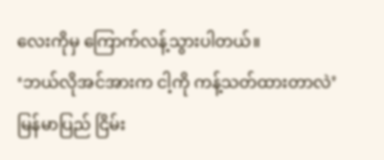လေးကိုမှ ကြောက်လန့်သွားပါတယ်။
‘ဘယ်လိုအင်အားက ငါ့ကို ကန့်သတ်ထားတာလဲ’
မြန်မာပြည် ငြိမ်း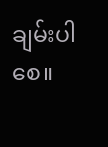ချမ်းပါစေ။